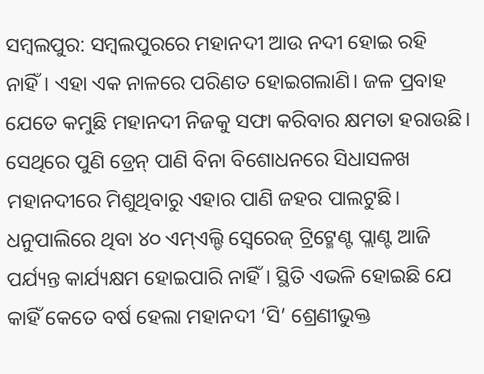ସମ୍ବଲପୁର: ସମ୍ବଲପୁରରେ ମହାନଦୀ ଆଉ ନଦୀ ହୋଇ ରହି ନାହିଁ। ଏହା ଏକ ନାଳରେ ପରିଣତ ହୋଇଗଲାଣି। ଜଳ ପ୍ରବାହ ଯେତେ କମୁଛି ମହାନଦୀ ନିଜକୁ ସଫା କରିବାର କ୍ଷମତା ହରାଉଛି। ସେଥିରେ ପୁଣି ଡ୍ରେନ୍ ପାଣି ବିନା ବିଶୋଧନରେ ସିଧାସଳଖ ମହାନଦୀରେ ମିଶୁଥିବାରୁ ଏହାର ପାଣି ଜହର ପାଲଟୁଛି। ଧନୁପାଲିରେ ଥିବା ୪୦ ଏମ୍ଏଲ୍ଡି ସ୍ବେରେଜ୍ ଟ୍ରିଟ୍ମେଣ୍ଟ ପ୍ଲାଣ୍ଟ ଆଜି ପର୍ଯ୍ୟନ୍ତ କାର୍ଯ୍ୟକ୍ଷମ ହୋଇପାରି ନାହିଁ। ସ୍ଥିତି ଏଭଳି ହୋଇଛି ଯେ କାହିଁ କେତେ ବର୍ଷ ହେଲା ମହାନଦୀ ‘ସି’ ଶ୍ରେଣୀଭୁକ୍ତ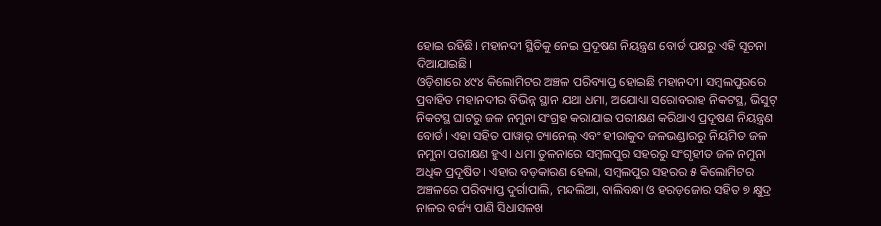ହୋଇ ରହିଛି। ମହାନଦୀ ସ୍ଥିତିକୁ ନେଇ ପ୍ରଦୂଷଣ ନିୟନ୍ତ୍ରଣ ବୋର୍ଡ ପକ୍ଷରୁ ଏହି ସୂଚନା ଦିଆଯାଇଛି।
ଓଡ଼ିଶାରେ ୪୯୪ କିଲୋମିଟର ଅଞ୍ଚଳ ପରିବ୍ୟାପ୍ତ ହୋଇଛି ମହାନଦୀ। ସମ୍ବଲପୁରରେ ପ୍ରବାହିତ ମହାନଦୀର ବିଭିନ୍ନ ସ୍ଥାନ ଯଥା ଧମା, ଅଯୋଧ୍ୟା ସରୋବରାହ ନିକଟସ୍ଥ, ଭିସୁଟ୍ ନିକଟସ୍ଥ ଘାଟରୁ ଜଳ ନମୁନା ସଂଗ୍ରହ କରାଯାଇ ପରୀକ୍ଷଣ କରିଥାଏ ପ୍ରଦୂଷଣ ନିୟନ୍ତ୍ରଣ ବୋର୍ଡ। ଏହା ସହିତ ପାୱାର୍ ଚ୍ୟାନେଲ୍ ଏବଂ ହୀରାକୁଦ ଜଳଭଣ୍ଡାରରୁ ନିୟମିତ ଜଳ ନମୁନା ପରୀକ୍ଷଣ ହୁଏ। ଧମା ତୁଳନାରେ ସମ୍ବଲପୁର ସହରରୁ ସଂଗୃହୀତ ଜଳ ନମୁନା ଅଧିକ ପ୍ରଦୂଷିତ। ଏହାର ବଡ଼କାରଣ ହେଲା, ସମ୍ବଲପୁର ସହରର ୫ କିଲୋମିଟର ଅଞ୍ଚଳରେ ପରିବ୍ୟାପ୍ତ ଦୁର୍ଗାପାଲି, ମନ୍ଦଲିଆ, ବାଲିବନ୍ଧା ଓ ହରଡ଼ଜୋର ସହିତ ୭ କ୍ଷୁଦ୍ର ନାଳର ବର୍ଜ୍ୟ ପାଣି ସିଧାସଳଖ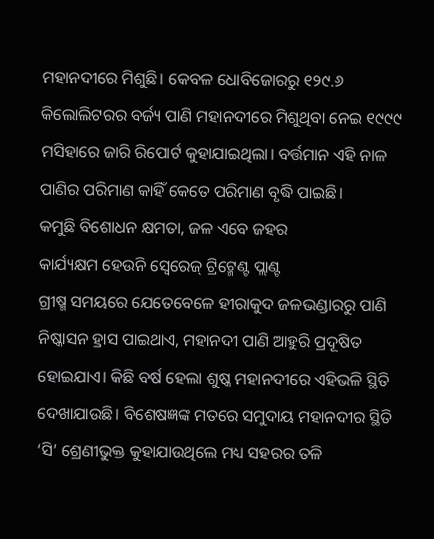ମହାନଦୀରେ ମିଶୁଛି। କେବଳ ଧୋବିଜୋରରୁ ୧୨୯.୬ କିଲୋଲିଟରର ବର୍ଜ୍ୟ ପାଣି ମହାନଦୀରେ ମିଶୁଥିବା ନେଇ ୧୯୯୯ ମସିହାରେ ଜାରି ରିପୋର୍ଟ କୁହାଯାଇଥିଲା। ବର୍ତ୍ତମାନ ଏହି ନାଳ ପାଣିର ପରିମାଣ କାହିଁ କେତେ ପରିମାଣ ବୃଦ୍ଧି ପାଇଛି।
କମୁଛି ବିଶୋଧନ କ୍ଷମତା, ଜଳ ଏବେ ଜହର
କାର୍ଯ୍ୟକ୍ଷମ ହେଉନି ସ୍ବେରେଜ୍ ଟ୍ରିଟ୍ମେଣ୍ଟ ପ୍ଲାଣ୍ଟ
ଗ୍ରୀଷ୍ମ ସମୟରେ ଯେତେବେଳେ ହୀରାକୁଦ ଜଳଭଣ୍ଡାରରୁ ପାଣି ନିଷ୍କାସନ ହ୍ରାସ ପାଇଥାଏ, ମହାନଦୀ ପାଣି ଆହୁରି ପ୍ରଦୂଷିତ ହୋଇଯାଏ। କିଛି ବର୍ଷ ହେଲା ଶୁଷ୍କ ମହାନଦୀରେ ଏହିଭଳି ସ୍ଥିତି ଦେଖାଯାଉଛି। ବିଶେଷଜ୍ଞଙ୍କ ମତରେ ସମୁଦାୟ ମହାନଦୀର ସ୍ଥିତି ‘ସି’ ଶ୍ରେଣୀଭୁକ୍ତ କୁହାଯାଉଥିଲେ ମଧ୍ୟ ସହରର ତଳି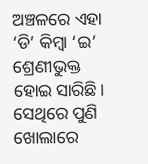ଅଞ୍ଚଳରେ ଏହା ‘ଡି’ କିମ୍ବା ‘ଇ’ ଶ୍ରେଣୀଭୁକ୍ତ ହୋଇ ସାରିଛି। ସେଥିରେ ପୁଣି ଖୋଲାରେ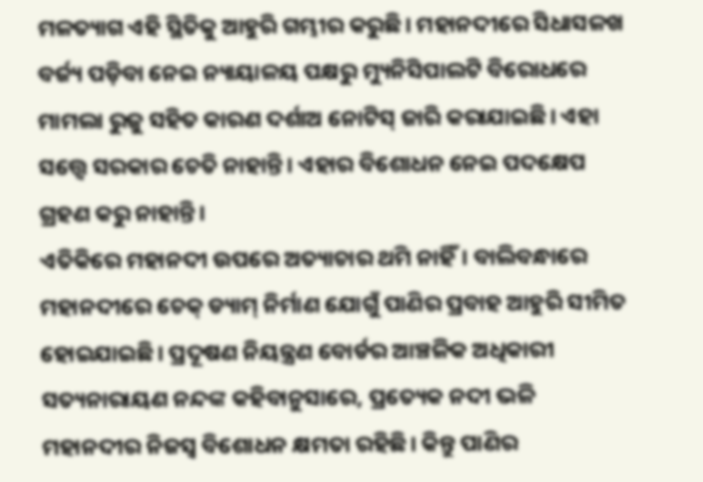ମଳତ୍ୟାଗ ଏହି ସ୍ଥିତିକୁ ଆହୁରି ଗମ୍ଭୀର କରୁଛି। ମହାନଦୀରେ ସିଧାସଳଖ ବର୍ଜ୍ୟ ପଡ଼ିବା ନେଇ ନ୍ୟାୟାଳୟ ପକ୍ଷରୁ ମ୍ୟୁନିସିପାଲଟି ବିରୋଧରେ ମାମଲା ରୁଜୁ ସହିତ କାରଣ ଦର୍ଶାଅ ନୋଟିସ୍ ଜାରି କରାଯାଇଛି। ଏହା ସତ୍ତ୍ବେ ସରକାର ଚେତି ନାହାନ୍ତି। ଏହାର ବିଶୋଧନ ନେଇ ପଦକ୍ଷେପ ଗ୍ରହଣ କରୁ ନାହାନ୍ତି।
ଏତିକିରେ ମହାନଦୀ ଉପରେ ଅତ୍ୟାଚାର ଥମି ନାହିଁ। ବାଲିବନ୍ଧାରେ ମହାନଦୀରେ ଚେକ୍ ଡ୍ୟାମ୍ ନିର୍ମାଣ ଯୋଗୁଁ ପାଣିର ପ୍ରବାହ ଆହୁରି ସୀମିତ ହୋଇଯାଇଛି। ପ୍ରଦୂଷଣ ନିୟନ୍ତ୍ରଣ ବୋର୍ଡର ଆଞ୍ଚଳିକ ଅଧିକାରୀ ସତ୍ୟନାରାୟଣ ନନ୍ଦଙ୍କ କହିବାନୁସାରେ, ପ୍ରତ୍ୟେକ ନଦୀ ଭଳି ମହାନଦୀର ନିଜସ୍ବ ବିଶୋଧନ କ୍ଷମତା ରହିଛି। କିନ୍ତୁ ପାଣିର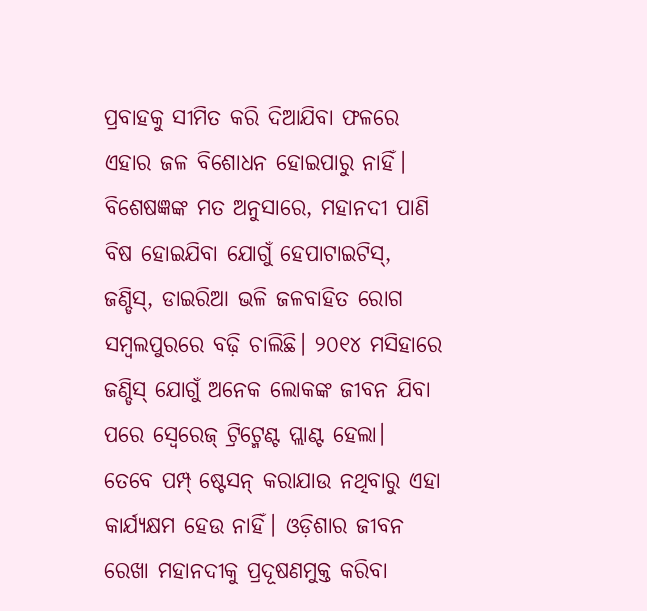ପ୍ରବାହକୁ ସୀମିତ କରି ଦିଆଯିବା ଫଳରେ ଏହାର ଜଳ ବିଶୋଧନ ହୋଇପାରୁ ନାହିଁ। ବିଶେଷଜ୍ଞଙ୍କ ମତ ଅନୁସାରେ, ମହାନଦୀ ପାଣି ବିଷ ହୋଇଯିବା ଯୋଗୁଁ ହେପାଟାଇଟିସ୍, ଜଣ୍ଡିସ୍, ଡାଇରିଆ ଭଳି ଜଳବାହିତ ରୋଗ ସମ୍ବଲପୁରରେ ବଢ଼ି ଚାଲିଛି। ୨୦୧୪ ମସିହାରେ ଜଣ୍ଡିସ୍ ଯୋଗୁଁ ଅନେକ ଲୋକଙ୍କ ଜୀବନ ଯିବା ପରେ ସ୍ବେରେଜ୍ ଟ୍ରିଟ୍ମେଣ୍ଟ ପ୍ଲାଣ୍ଟ ହେଲା। ତେବେ ପମ୍ପ୍ ଷ୍ଟେସନ୍ କରାଯାଉ ନଥିବାରୁ ଏହା କାର୍ଯ୍ୟକ୍ଷମ ହେଉ ନାହିଁ। ଓଡ଼ିଶାର ଜୀବନ ରେଖା ମହାନଦୀକୁ ପ୍ରଦୂଷଣମୁକ୍ତ କରିବା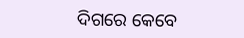ଦିଗରେ କେବେ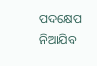ପଦକ୍ଷେପ ନିଆଯିବ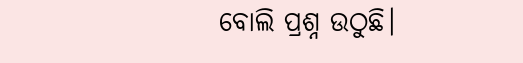ବୋଲି ପ୍ରଶ୍ନ ଉଠୁଛି।